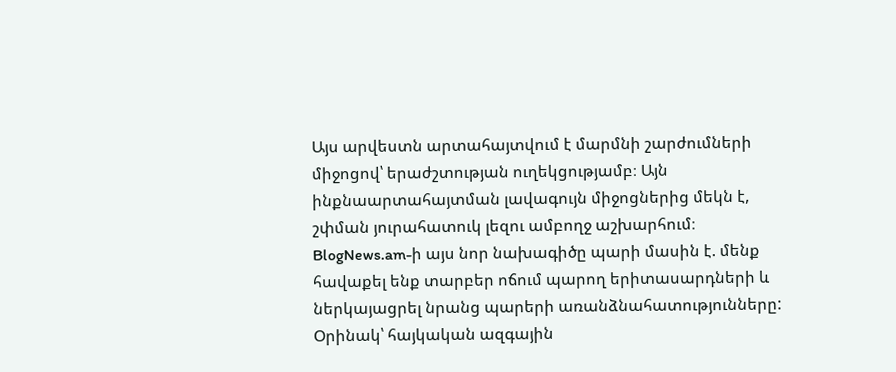Այս արվեստն արտահայտվում է մարմնի շարժումների միջոցով՝ երաժշտության ուղեկցությամբ։ Այն ինքնաարտահայտման լավագույն միջոցներից մեկն է, շփման յուրահատուկ լեզու ամբողջ աշխարհում։
BlogNews.am-ի այս նոր նախագիծը պարի մասին է. մենք հավաքել ենք տարբեր ոճում պարող երիտասարդների և ներկայացրել նրանց պարերի առանձնահատությունները: Օրինակ՝ հայկական ազգային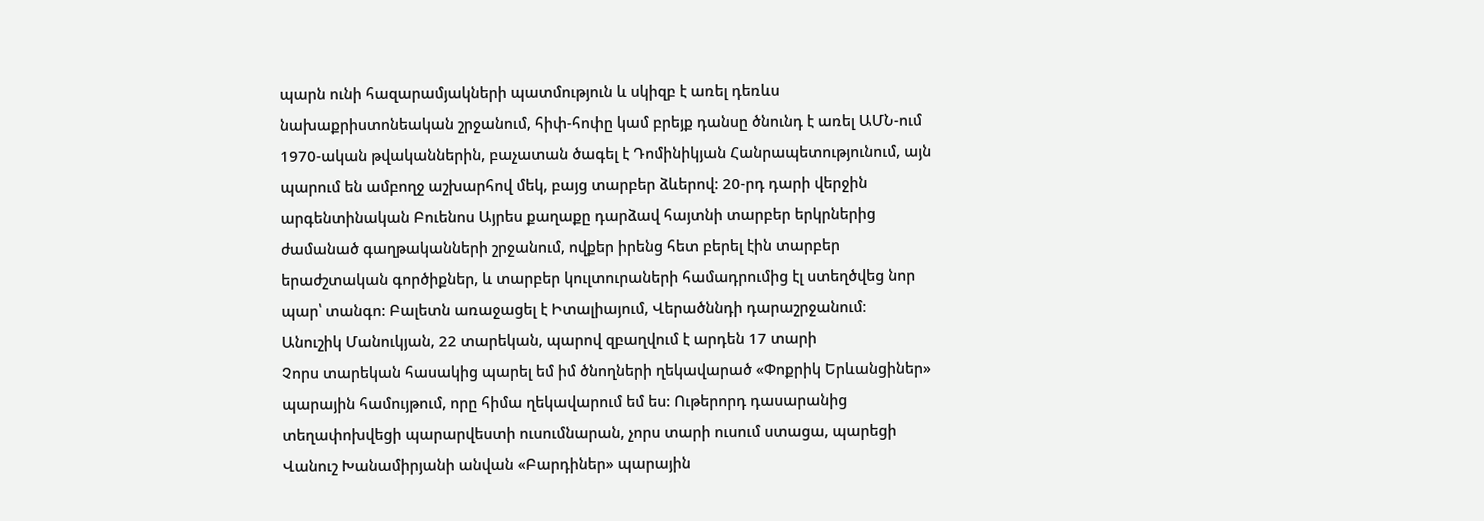պարն ունի հազարամյակների պատմություն և սկիզբ է առել դեռևս նախաքրիստոնեական շրջանում, հիփ-հոփը կամ բրեյք դանսը ծնունդ է առել ԱՄՆ-ում 1970-ական թվականներին, բաչատան ծագել է Դոմինիկյան Հանրապետությունում, այն պարում են ամբողջ աշխարհով մեկ, բայց տարբեր ձևերով: 20-րդ դարի վերջին արգենտինական Բուենոս Այրես քաղաքը դարձավ հայտնի տարբեր երկրներից ժամանած գաղթականների շրջանում, ովքեր իրենց հետ բերել էին տարբեր երաժշտական գործիքներ, և տարբեր կուլտուրաների համադրումից էլ ստեղծվեց նոր պար՝ տանգո: Բալետն առաջացել է Իտալիայում, Վերածննդի դարաշրջանում։
Անուշիկ Մանուկյան, 22 տարեկան, պարով զբաղվում է արդեն 17 տարի
Չորս տարեկան հասակից պարել եմ իմ ծնողների ղեկավարած «Փոքրիկ Երևանցիներ» պարային համույթում, որը հիմա ղեկավարում եմ ես: Ութերորդ դասարանից տեղափոխվեցի պարարվեստի ուսումնարան, չորս տարի ուսում ստացա, պարեցի Վանուշ Խանամիրյանի անվան «Բարդիներ» պարային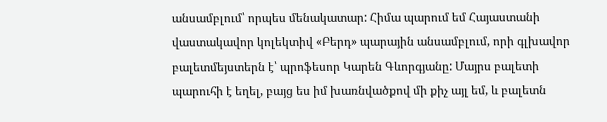անսամբլում՝ որպես մենակատար: Հիմա պարում եմ Հայաստանի վաստակավոր կոլեկտիվ «Բերդ» պարային անսամբլում, որի գլխավոր բալետմեյստերն է՝ պրոֆեսոր Կարեն Գևորգյանը: Մայրս բալետի պարուհի է եղել, բայց ես իմ խառնվածքով մի քիչ այլ եմ, և բալետն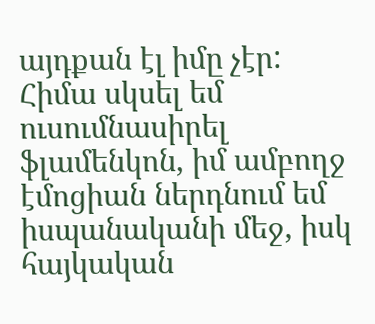այդքան էլ իմը չէր: Հիմա սկսել եմ ուսումնասիրել ֆլամենկոն, իմ ամբողջ էմոցիան ներդնում եմ իսպանականի մեջ, իսկ հայկական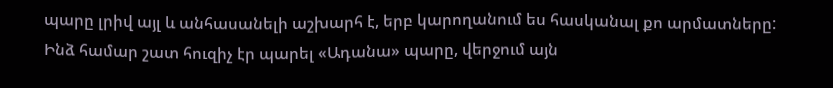պարը լրիվ այլ և անհասանելի աշխարհ է, երբ կարողանում ես հասկանալ քո արմատները: Ինձ համար շատ հուզիչ էր պարել «Ադանա» պարը, վերջում այն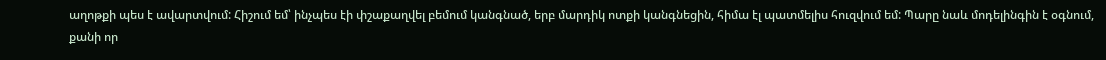աղոթքի պես է ավարտվում: Հիշում եմ՝ ինչպես էի փշաքաղվել բեմում կանգնած, երբ մարդիկ ոտքի կանգնեցին, հիմա էլ պատմելիս հուզվում եմ: Պարը նաև մոդելինգին է օգնում, քանի որ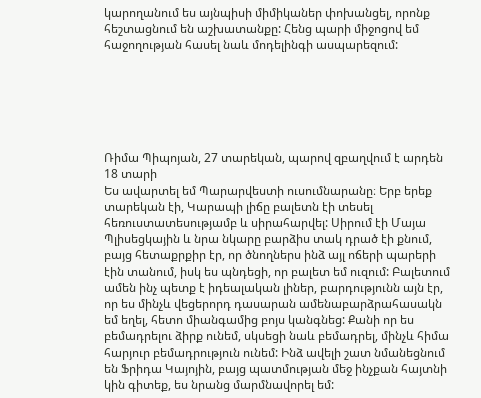կարողանում ես այնպիսի միմիկաներ փոխանցել, որոնք հեշտացնում են աշխատանքը: Հենց պարի միջոցով եմ հաջողության հասել նաև մոդելինգի ասպարեզում:






Ռիմա Պիպոյան, 27 տարեկան, պարով զբաղվում է արդեն 18 տարի
Ես ավարտել եմ Պարարվեստի ուսումնարանը։ Երբ երեք տարեկան էի, Կարապի լիճը բալետն էի տեսել հեռուստատեսությամբ և սիրահարվել: Սիրում էի Մայա Պլիսեցկային և նրա նկարը բարձիս տակ դրած էի քնում, բայց հետաքրքիր էր, որ ծնողներս ինձ այլ ոճերի պարերի էին տանում, իսկ ես պնդեցի, որ բալետ եմ ուզում: Բալետում ամեն ինչ պետք է իդեալական լիներ, բարդությունն այն էր, որ ես մինչև վեցերորդ դասարան ամենաբարձրահասակն եմ եղել, հետո միանգամից բոյս կանգնեց: Քանի որ ես բեմադրելու ձիրք ունեմ, սկսեցի նաև բեմադրել, մինչև հիմա հարյուր բեմադրություն ունեմ: Ինձ ավելի շատ նմանեցնում են Ֆրիդա Կայոյին, բայց պատմության մեջ ինչքան հայտնի կին գիտեք, ես նրանց մարմնավորել եմ: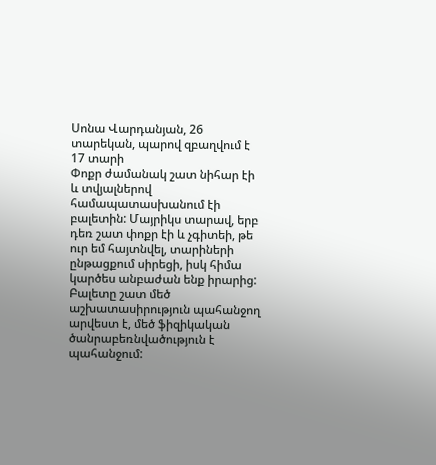Սոնա Վարդանյան, 26 տարեկան, պարով զբաղվում է 17 տարի
Փոքր ժամանակ շատ նիհար էի և տվյալներով համապատասխանում էի բալետին: Մայրիկս տարավ, երբ դեռ շատ փոքր էի և չգիտեի, թե ուր եմ հայտնվել, տարիների ընթացքում սիրեցի, իսկ հիմա կարծես անբաժան ենք իրարից: Բալետը շատ մեծ աշխատասիրություն պահանջող արվեստ է, մեծ ֆիզիկական ծանրաբեռնվածություն է պահանջում: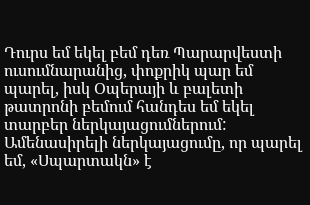Դուրս եմ եկել բեմ դեռ Պարարվեստի ուսումնարանից, փոքրիկ պար եմ պարել, իսկ Օպերայի և բալետի թատրոնի բեմում հանդես եմ եկել տարբեր ներկայացումներում: Ամենասիրելի ներկայացումը, որ պարել եմ, «Սպարտակն» է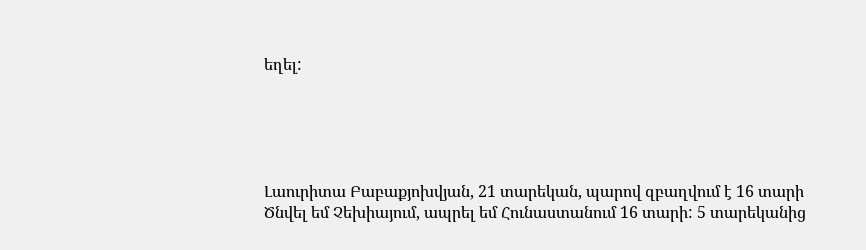եղել:





Լաուրիտա Բաբաքյոխվյան, 21 տարեկան, պարով զբաղվում է 16 տարի
Ծնվել եմ Չեխիայում, ապրել եմ Հունաստանում 16 տարի: 5 տարեկանից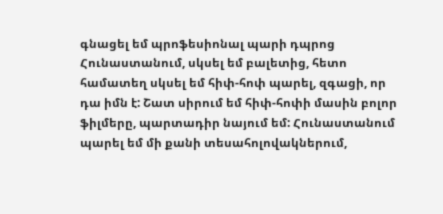գնացել եմ պրոֆեսիոնալ պարի դպրոց Հունաստանում, սկսել եմ բալետից, հետո համատեղ սկսել եմ հիփ-հոփ պարել, զգացի, որ դա իմն է: Շատ սիրում եմ հիփ-հոփի մասին բոլոր ֆիլմերը, պարտադիր նայում եմ: Հունաստանում պարել եմ մի քանի տեսահոլովակներում,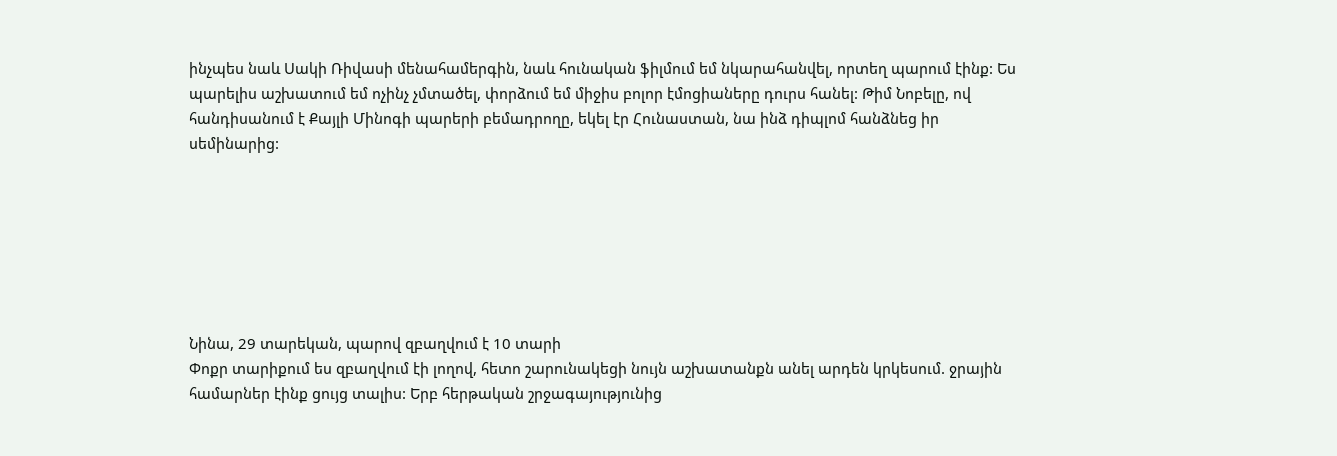ինչպես նաև Սակի Ռիվասի մենահամերգին, նաև հունական ֆիլմում եմ նկարահանվել, որտեղ պարում էինք: Ես պարելիս աշխատում եմ ոչինչ չմտածել, փորձում եմ միջիս բոլոր էմոցիաները դուրս հանել: Թիմ Նոբելը, ով հանդիսանում է Քայլի Մինոգի պարերի բեմադրողը, եկել էր Հունաստան, նա ինձ դիպլոմ հանձնեց իր սեմինարից:







Նինա, 29 տարեկան, պարով զբաղվում է 10 տարի
Փոքր տարիքում ես զբաղվում էի լողով, հետո շարունակեցի նույն աշխատանքն անել արդեն կրկեսում. ջրային համարներ էինք ցույց տալիս: Երբ հերթական շրջագայությունից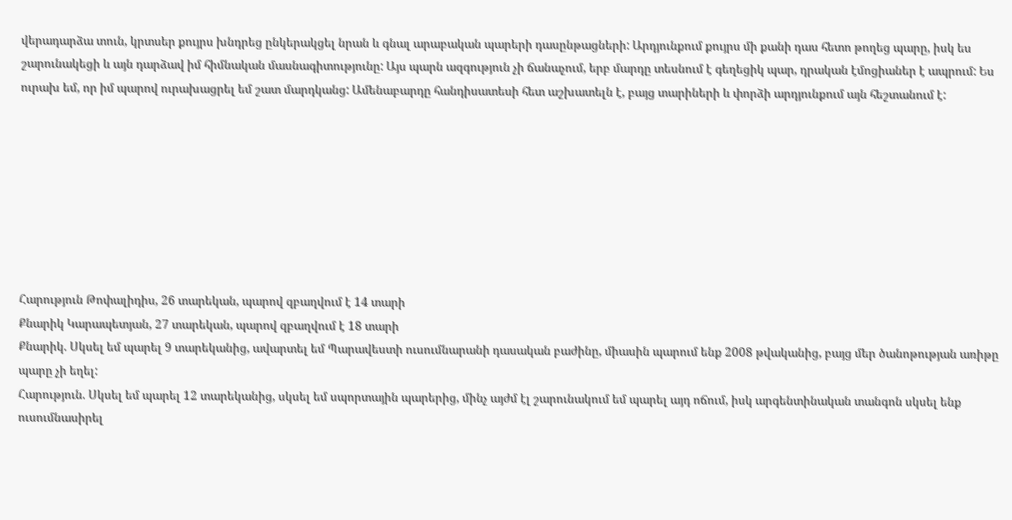վերադարձա տուն, կրտսեր քույրս խնդրեց ընկերակցել նրան և գնալ արաբական պարերի դասընթացների: Արդյունքում քույրս մի քանի դաս հետո թողեց պարը, իսկ ես շարունակեցի և այն դարձավ իմ հիմնական մասնագիտությունը: Այս պարն ազգություն չի ճանաչում, երբ մարդը տեսնում է գեղեցիկ պար, դրական էմոցիաներ է ապրում: Ես ուրախ եմ, որ իմ պարով ուրախացրել եմ շատ մարդկանց: Ամենաբարդը հանդիսատեսի հետ աշխատելն է, բայց տարիների և փորձի արդյունքում այն հեշտանում է:








Հարություն Թոփալիդիս, 26 տարեկան, պարով զբաղվում է 14 տարի
Քնարիկ Կարապետյան, 27 տարեկան, պարով զբաղվում է 18 տարի
Քնարիկ. Սկսել եմ պարել 9 տարեկանից, ավարտել եմ Պարավեստի ուսումնարանի դասական բաժինը, միասին պարում ենք 2008 թվականից, բայց մեր ծանոթության առիթը պարը չի եղել:
Հարություն. Սկսել եմ պարել 12 տարեկանից, սկսել եմ սպորտային պարերից, մինչ այժմ էլ շարունակում եմ պարել այդ ոճում, իսկ արգենտինական տանգոն սկսել ենք ուսումնասիրել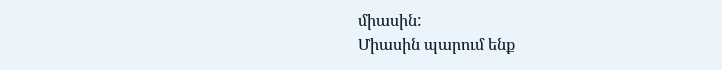միասին:
Միասին պարում ենք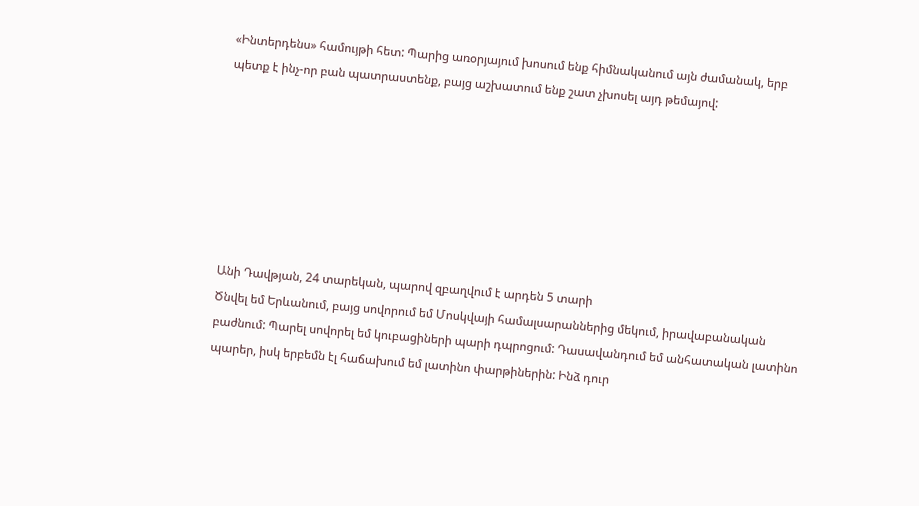«Ինտերդենս» համույթի հետ: Պարից առօրյայում խոսում ենք հիմնականում այն ժամանակ, երբ պետք է ինչ-որ բան պատրաստենք, բայց աշխատում ենք շատ չխոսել այդ թեմայով:







Անի Դավթյան, 24 տարեկան, պարով զբաղվում է արդեն 5 տարի
Ծնվել եմ Երևանում, բայց սովորում եմ Մոսկվայի համալսարաններից մեկում, իրավաբանական բաժնում: Պարել սովորել եմ կուբացիների պարի դպրոցում: Դասավանդում եմ անհատական լատինո պարեր, իսկ երբեմն էլ հաճախում եմ լատինո փարթիներին: Ինձ դուր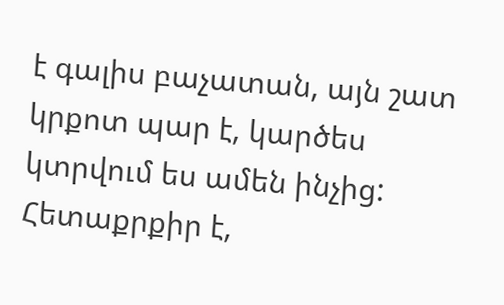է գալիս բաչատան, այն շատ կրքոտ պար է, կարծես կտրվում ես ամեն ինչից: Հետաքրքիր է,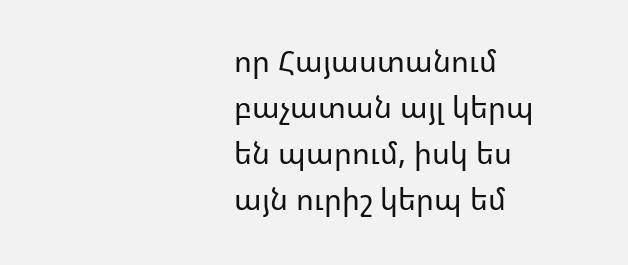որ Հայաստանում բաչատան այլ կերպ են պարում, իսկ ես այն ուրիշ կերպ եմ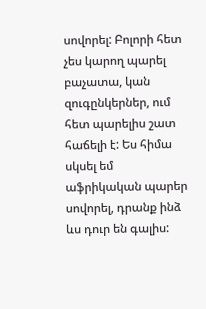սովորել: Բոլորի հետ չես կարող պարել բաչատա, կան զուգընկերներ, ում հետ պարելիս շատ հաճելի է: Ես հիմա սկսել եմ աֆրիկական պարեր սովորել, դրանք ինձ ևս դուր են գալիս: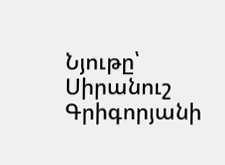Նյութը՝ Սիրանուշ Գրիգորյանի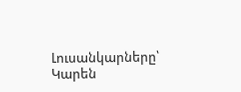Լուսանկարները՝ Կարեն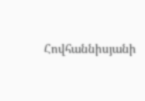Հովհաննիսյանի